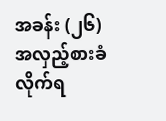အခန်း (၂၆)
အလှည့်စားခံလိုက်ရ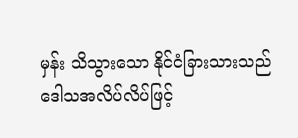မှန်း သိသွားသော နိုင်ငံခြားသားသည် ဒေါသအလိပ်လိပ်ဖြင့်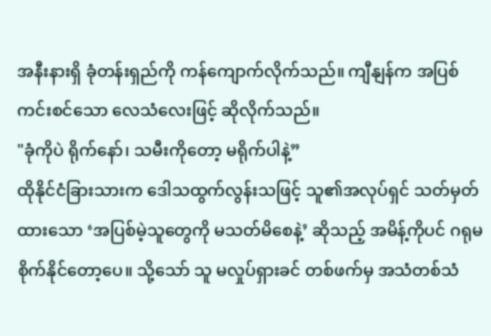အနီးနားရှိ ခုံတန်းရှည်ကို ကန်ကျောက်လိုက်သည်။ ကျီနျန်က အပြစ်ကင်းစင်သော လေသံလေးဖြင့် ဆိုလိုက်သည်။
"ခုံကိုပဲ ရိုက်နော်၊ သမီးကိုတော့ မရိုက်ပါနဲ့”
ထိုနိုင်ငံခြားသားက ဒေါသထွက်လွန်းသဖြင့် သူ၏အလုပ်ရှင် သတ်မှတ်ထားသော ‘အပြစ်မဲ့သူတွေကို မသတ်မိစေနဲ့’ ဆိုသည့် အမိန့်ကိုပင် ဂရုမစိုက်နိုင်တော့ပေ။ သို့သော် သူ မလှုပ်ရှားခင် တစ်ဖက်မှ အသံတစ်သံ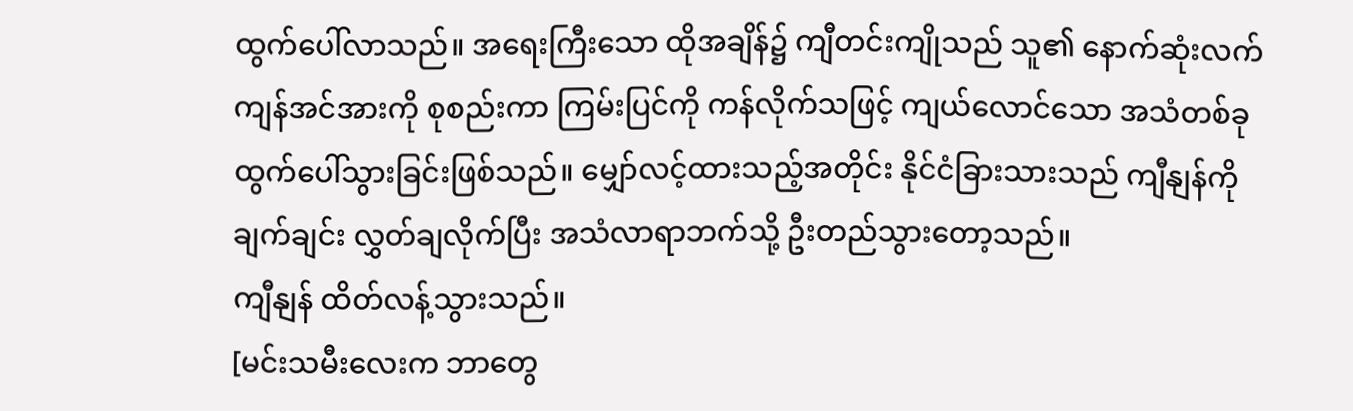ထွက်ပေါ်လာသည်။ အရေးကြီးသော ထိုအချိန်၌ ကျီတင်းကျိုသည် သူ၏ နောက်ဆုံးလက်ကျန်အင်အားကို စုစည်းကာ ကြမ်းပြင်ကို ကန်လိုက်သဖြင့် ကျယ်လောင်သော အသံတစ်ခု ထွက်ပေါ်သွားခြင်းဖြစ်သည်။ မျှော်လင့်ထားသည့်အတိုင်း နိုင်ငံခြားသားသည် ကျီနျန်ကို ချက်ချင်း လွှတ်ချလိုက်ပြီး အသံလာရာဘက်သို့ ဦးတည်သွားတော့သည်။
ကျီနျန် ထိတ်လန့်သွားသည်။
[မင်းသမီးလေးက ဘာတွေ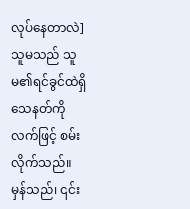လုပ်နေတာလဲ]
သူမသည် သူမ၏ရင်ခွင်ထဲရှိ သေနတ်ကို လက်ဖြင့် စမ်းလိုက်သည်။ မှန်သည်၊ ၎င်း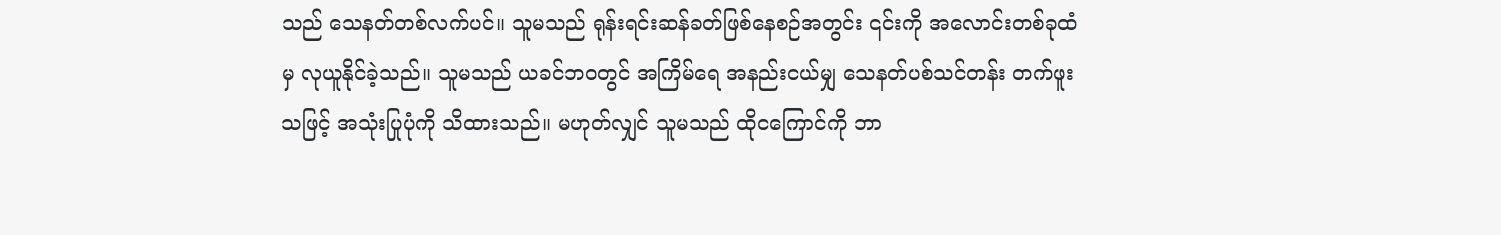သည် သေနတ်တစ်လက်ပင်။ သူမသည် ရုန်းရင်းဆန်ခတ်ဖြစ်နေစဉ်အတွင်း ၎င်းကို အလောင်းတစ်ခုထံမှ လုယူနိုင်ခဲ့သည်။ သူမသည် ယခင်ဘဝတွင် အကြိမ်ရေ အနည်းငယ်မျှ သေနတ်ပစ်သင်တန်း တက်ဖူးသဖြင့် အသုံးပြုပုံကို သိထားသည်။ မဟုတ်လျှင် သူမသည် ထိုငကြောင်ကို ဘာ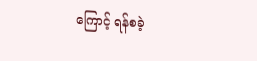ကြောင့် ရန်စခဲ့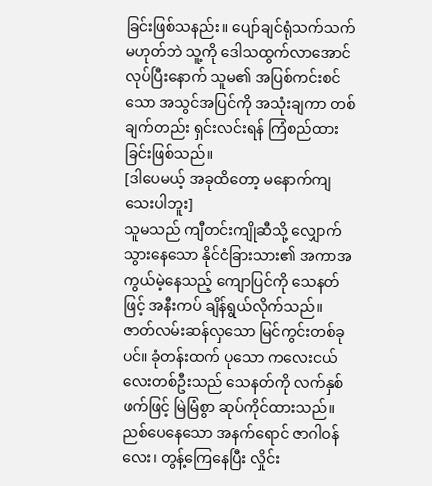ခြင်းဖြစ်သနည်း။ ပျော်ချင်ရုံသက်သက်မဟုတ်ဘဲ သူ့ကို ဒေါသထွက်လာအောင်လုပ်ပြီးနောက် သူမ၏ အပြစ်ကင်းစင်သော အသွင်အပြင်ကို အသုံးချကာ တစ်ချက်တည်း ရှင်းလင်းရန် ကြံစည်ထားခြင်းဖြစ်သည်။
[ဒါပေမယ့် အခုထိတော့ မနောက်ကျသေးပါဘူး]
သူမသည် ကျီတင်းကျိုဆီသို့ လျှောက်သွားနေသော နိုင်ငံခြားသား၏ အကာအကွယ်မဲ့နေသည့် ကျောပြင်ကို သေနတ်ဖြင့် အနီးကပ် ချိန်ရွယ်လိုက်သည်။ ဇာတ်လမ်းဆန်လှသော မြင်ကွင်းတစ်ခုပင်။ ခုံတန်းထက် ပုသော ကလေးငယ်လေးတစ်ဦးသည် သေနတ်ကို လက်နှစ်ဖက်ဖြင့် မြဲမြံစွာ ဆုပ်ကိုင်ထားသည်။ ညစ်ပေနေသော အနက်ရောင် ဇာဂါဝန်လေး၊ တွန့်ကြေနေပြီး လှိုင်း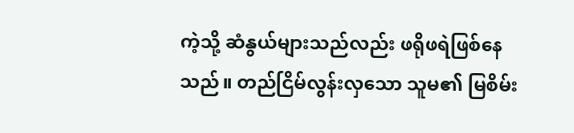ကဲ့သို့ ဆံနွယ်များသည်လည်း ဖရိုဖရဲဖြစ်နေသည်။ တည်ငြိမ်လွန်းလှသော သူမ၏ မြစိမ်း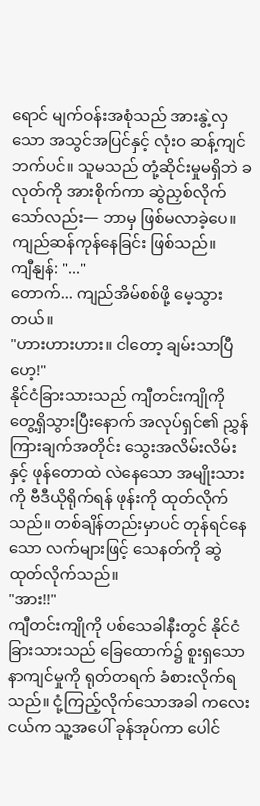ရောင် မျက်ဝန်းအစုံသည် အားနွဲ့လှသော အသွင်အပြင်နှင့် လုံးဝ ဆန့်ကျင်ဘက်ပင်။ သူမသည် တုံ့ဆိုင်းမှုမရှိဘဲ ခလုတ်ကို အားစိုက်ကာ ဆွဲညှစ်လိုက်သော်လည်း— ဘာမှ ဖြစ်မလာခဲ့ပေ။ ကျည်ဆန်ကုန်နေခြင်း ဖြစ်သည်။
ကျီနျန်: "..."
တောက်... ကျည်အိမ်စစ်ဖို့ မေ့သွားတယ်။
"ဟားဟားဟား။ ငါတော့ ချမ်းသာပြီဟေ့!"
နိုင်ငံခြားသားသည် ကျီတင်းကျိုကို တွေ့ရှိသွားပြီးနောက် အလုပ်ရှင်၏ ညွှန်ကြားချက်အတိုင်း သွေးအလိမ်းလိမ်းနှင့် ဖုန်တောထဲ လဲနေသော အမျိုးသားကို ဗီဒီယိုရိုက်ရန် ဖုန်းကို ထုတ်လိုက်သည်။ တစ်ချိန်တည်းမှာပင် တုန်ရင်နေသော လက်များဖြင့် သေနတ်ကို ဆွဲထုတ်လိုက်သည်။
"အား!!"
ကျီတင်းကျိုကို ပစ်သေခါနီးတွင် နိုင်ငံခြားသားသည် ခြေထောက်၌ စူးရှသော နာကျင်မှုကို ရုတ်တရက် ခံစားလိုက်ရသည်။ ငုံ့ကြည့်လိုက်သောအခါ ကလေးငယ်က သူ့အပေါ် ခုန်အုပ်ကာ ပေါင်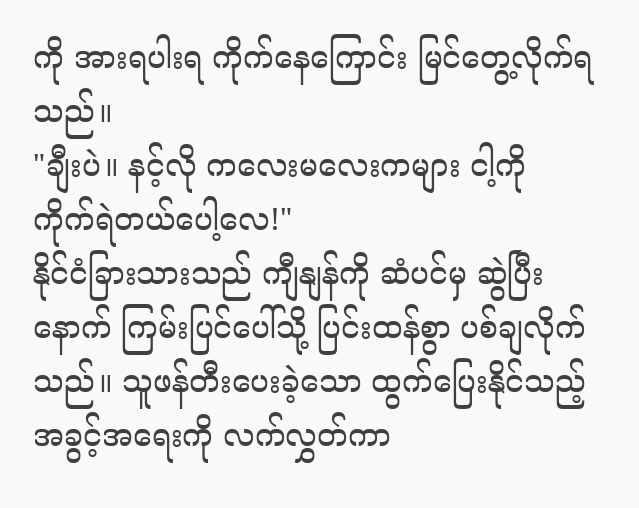ကို အားရပါးရ ကိုက်နေကြောင်း မြင်တွေ့လိုက်ရသည်။
"ချီးပဲ။ နင့်လို ကလေးမလေးကများ ငါ့ကို ကိုက်ရဲတယ်ပေါ့လေ!"
နိုင်ငံခြားသားသည် ကျီနျန်ကို ဆံပင်မှ ဆွဲပြီးနောက် ကြမ်းပြင်ပေါ်သို့ ပြင်းထန်စွာ ပစ်ချလိုက်သည်။ သူဖန်တီးပေးခဲ့သော ထွက်ပြေးနိုင်သည့် အခွင့်အရေးကို လက်လွှတ်ကာ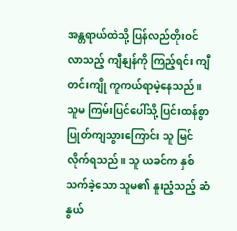အန္တရာယ်ထဲသို့ ပြန်လည်တိုးဝင်လာသည့် ကျီနျန်ကို ကြည့်ရင်း ကျီတင်းကျို ကူကယ်ရာမဲ့နေသည်။ သူမ ကြမ်းပြင်ပေါ်သို့ ပြင်းထန်စွာ ပြုတ်ကျသွားကြောင်း သူ မြင်လိုက်ရသည်။ သူ ယခင်က နှစ်သက်ခဲ့သော သူမ၏ နူးညံ့သည့် ဆံနွယ်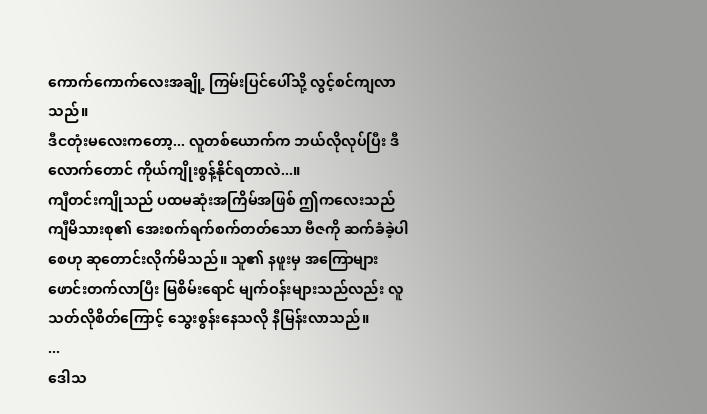ကောက်ကောက်လေးအချို့ ကြမ်းပြင်ပေါ်သို့ လွင့်စင်ကျလာသည်။
ဒီငတုံးမလေးကတော့... လူတစ်ယောက်က ဘယ်လိုလုပ်ပြီး ဒီလောက်တောင် ကိုယ်ကျိုးစွန့်နိုင်ရတာလဲ...။
ကျီတင်းကျိုသည် ပထမဆုံးအကြိမ်အဖြစ် ဤကလေးသည် ကျီမိသားစု၏ အေးစက်ရက်စက်တတ်သော ဗီဇကို ဆက်ခံခဲ့ပါစေဟု ဆုတောင်းလိုက်မိသည်။ သူ၏ နဖူးမှ အကြောများ ဖောင်းတက်လာပြီး မြစိမ်းရောင် မျက်ဝန်းများသည်လည်း လူသတ်လိုစိတ်ကြောင့် သွေးစွန်းနေသလို နီမြန်းလာသည်။
...
ဒေါသ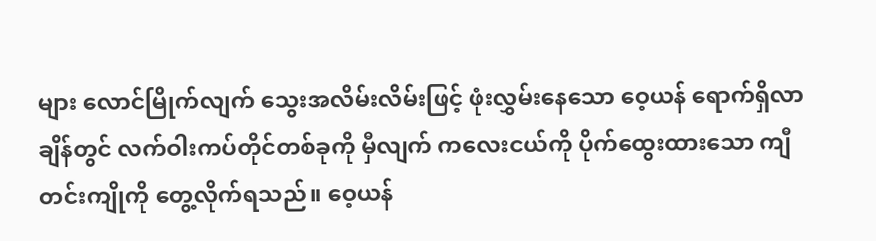များ လောင်မြိုက်လျက် သွေးအလိမ်းလိမ်းဖြင့် ဖုံးလွှမ်းနေသော ဝေ့ယန် ရောက်ရှိလာချိန်တွင် လက်ဝါးကပ်တိုင်တစ်ခုကို မှီလျက် ကလေးငယ်ကို ပိုက်ထွေးထားသော ကျီတင်းကျိုကို တွေ့လိုက်ရသည်။ ဝေ့ယန်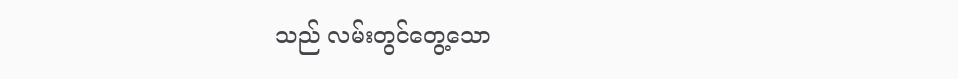သည် လမ်းတွင်တွေ့သော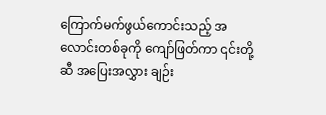ကြောက်မက်ဖွယ်ကောင်းသည့် အလောင်းတစ်ခုကို ကျော်ဖြတ်ကာ ၎င်းတို့ဆီ အပြေးအလွှား ချဉ်း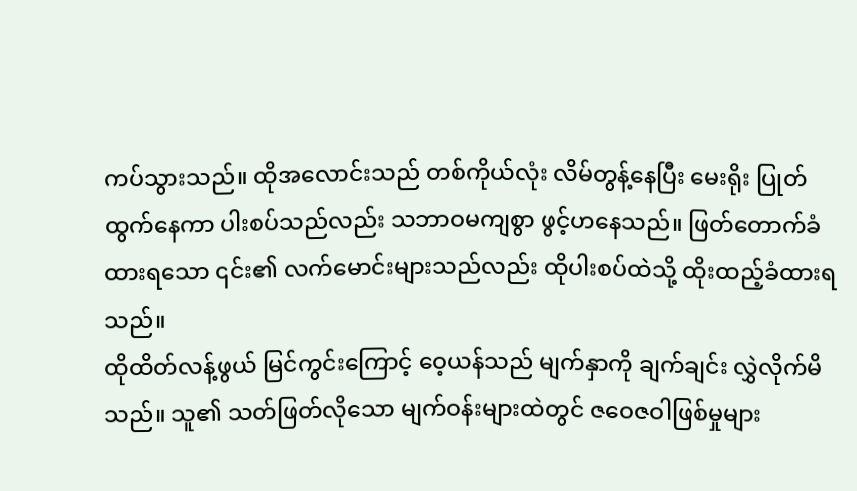ကပ်သွားသည်။ ထိုအလောင်းသည် တစ်ကိုယ်လုံး လိမ်တွန့်နေပြီး မေးရိုး ပြုတ်ထွက်နေကာ ပါးစပ်သည်လည်း သဘာဝမကျစွာ ဖွင့်ဟနေသည်။ ဖြတ်တောက်ခံထားရသော ၎င်း၏ လက်မောင်းများသည်လည်း ထိုပါးစပ်ထဲသို့ ထိုးထည့်ခံထားရသည်။
ထိုထိတ်လန့်ဖွယ် မြင်ကွင်းကြောင့် ဝေ့ယန်သည် မျက်နှာကို ချက်ချင်း လွှဲလိုက်မိသည်။ သူ၏ သတ်ဖြတ်လိုသော မျက်ဝန်းများထဲတွင် ဇဝေဇဝါဖြစ်မှုများ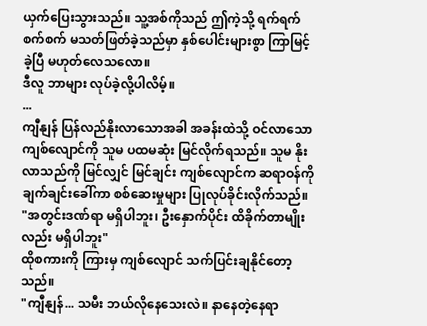ယှက်ပြေးသွားသည်။ သူ့အစ်ကိုသည် ဤကဲ့သို့ ရက်ရက်စက်စက် မသတ်ဖြတ်ခဲ့သည်မှာ နှစ်ပေါင်းများစွာ ကြာမြင့်ခဲ့ပြီ မဟုတ်လေသလော။
ဒီလူ ဘာများ လုပ်ခဲ့လို့ပါလိမ့်။
...
ကျီနျန် ပြန်လည်နိုးလာသောအခါ အခန်းထဲသို့ ဝင်လာသော ကျစ်လျောင်ကို သူမ ပထမဆုံး မြင်လိုက်ရသည်။ သူမ နိုးလာသည်ကို မြင်လျှင် မြင်ချင်း ကျစ်လျောင်က ဆရာဝန်ကို ချက်ချင်းခေါ်ကာ စစ်ဆေးမှုများ ပြုလုပ်ခိုင်းလိုက်သည်။
"အတွင်းဒဏ်ရာ မရှိပါဘူး၊ ဦးနှောက်ပိုင်း ထိခိုက်တာမျိုးလည်း မရှိပါဘူး"
ထိုစကားကို ကြားမှ ကျစ်လျောင် သက်ပြင်းချနိုင်တော့သည်။
"ကျီနျန်... သမီး ဘယ်လိုနေသေးလဲ။ နာနေတဲ့နေရာ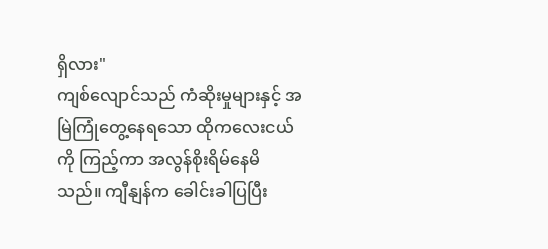ရှိလား"
ကျစ်လျောင်သည် ကံဆိုးမှုများနှင့် အမြဲကြုံတွေ့နေရသော ထိုကလေးငယ်ကို ကြည့်ကာ အလွန်စိုးရိမ်နေမိသည်။ ကျီနျန်က ခေါင်းခါပြပြီး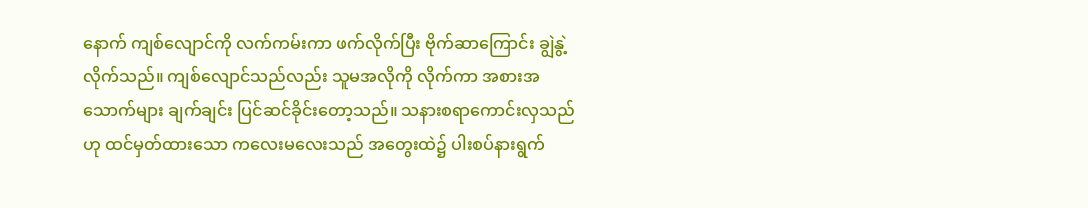နောက် ကျစ်လျောင်ကို လက်ကမ်းကာ ဖက်လိုက်ပြီး ဗိုက်ဆာကြောင်း ချွဲနွဲ့လိုက်သည်။ ကျစ်လျောင်သည်လည်း သူမအလိုကို လိုက်ကာ အစားအသောက်များ ချက်ချင်း ပြင်ဆင်ခိုင်းတော့သည်။ သနားစရာကောင်းလှသည်ဟု ထင်မှတ်ထားသော ကလေးမလေးသည် အတွေးထဲ၌ ပါးစပ်နားရွက်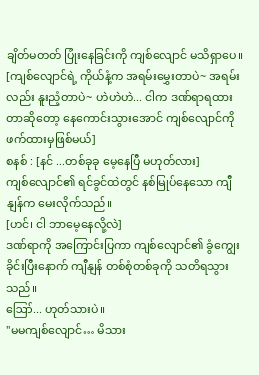ချိတ်မတတ် ပြုံးနေခြင်းကို ကျစ်လျောင် မသိရှာပေ။
[ကျစ်လျောင်ရဲ့ ကိုယ်နံ့က အရမ်းမွှေးတာပဲ~ အရမ်းလည်း နူးညံ့တာပဲ~ ဟဲဟဲဟဲ... ငါက ဒဏ်ရာရထားတာဆိုတော့ နေကောင်းသွားအောင် ကျစ်လျောင်ကို ဖက်ထားမှဖြစ်မယ်]
စနစ် : [နင် ...တစ်ခုခု မေ့နေပြီ မဟုတ်လား]
ကျစ်လျောင်၏ ရင်ခွင်ထဲတွင် နစ်မြုပ်နေသော ကျီနျန်က မေးလိုက်သည်။
[ဟင်၊ ငါ ဘာမေ့နေလို့လဲ]
ဒဏ်ရာကို အကြောင်းပြကာ ကျစ်လျောင်၏ ခွံကျွေးခိုင်းပြီးနောက် ကျီနျန် တစ်စုံတစ်ခုကို သတိရသွားသည်။
ဪ... ဟုတ်သားပဲ။
"မမကျစ်လျောင်… မိသား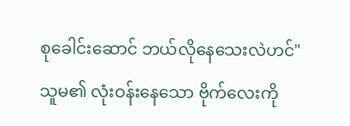စုခေါင်းဆောင် ဘယ်လိုနေသေးလဲဟင်"
သူမ၏ လုံးဝန်းနေသော ဗိုက်လေးကို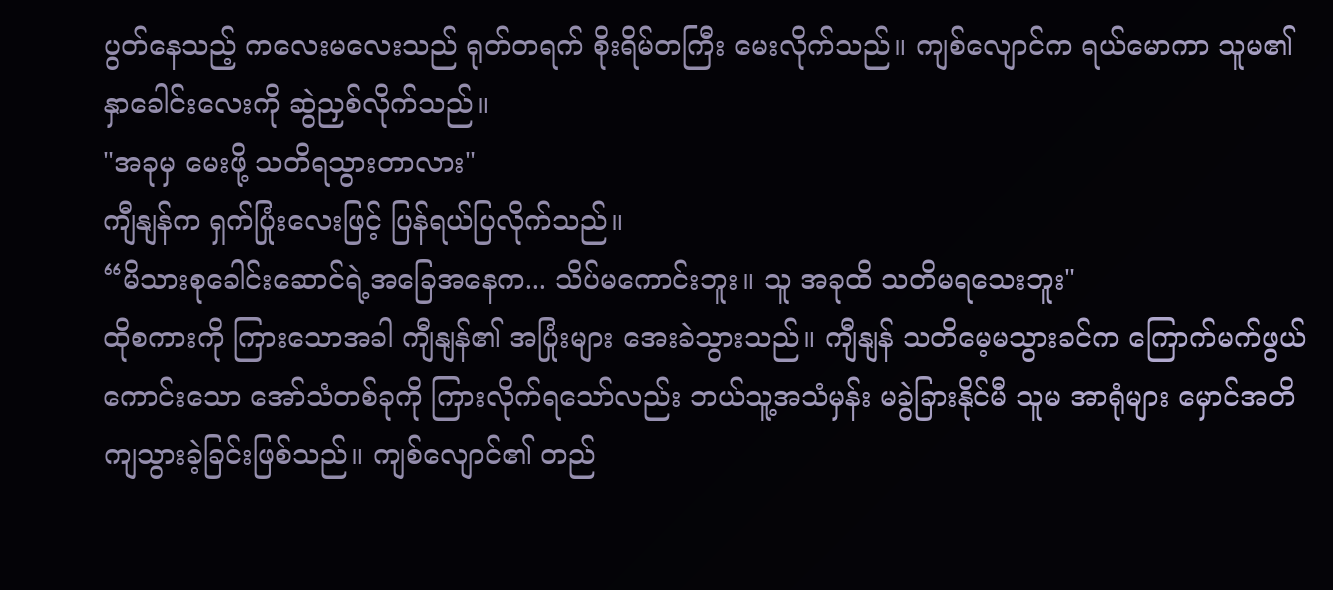ပွတ်နေသည့် ကလေးမလေးသည် ရုတ်တရက် စိုးရိမ်တကြီး မေးလိုက်သည်။ ကျစ်လျောင်က ရယ်မောကာ သူမ၏ နှာခေါင်းလေးကို ဆွဲညှစ်လိုက်သည်။
"အခုမှ မေးဖို့ သတိရသွားတာလား"
ကျီနျန်က ရှက်ပြုံးလေးဖြင့် ပြန်ရယ်ပြလိုက်သည်။
“မိသားစုခေါင်းဆောင်ရဲ့အခြေအနေက... သိပ်မကောင်းဘူး။ သူ အခုထိ သတိမရသေးဘူး"
ထိုစကားကို ကြားသောအခါ ကျီနျန်၏ အပြုံးများ အေးခဲသွားသည်။ ကျီနျန် သတိမေ့မသွားခင်က ကြောက်မက်ဖွယ်ကောင်းသော အော်သံတစ်ခုကို ကြားလိုက်ရသော်လည်း ဘယ်သူ့အသံမှန်း မခွဲခြားနိုင်မီ သူမ အာရုံများ မှောင်အတိ ကျသွားခဲ့ခြင်းဖြစ်သည်။ ကျစ်လျောင်၏ တည်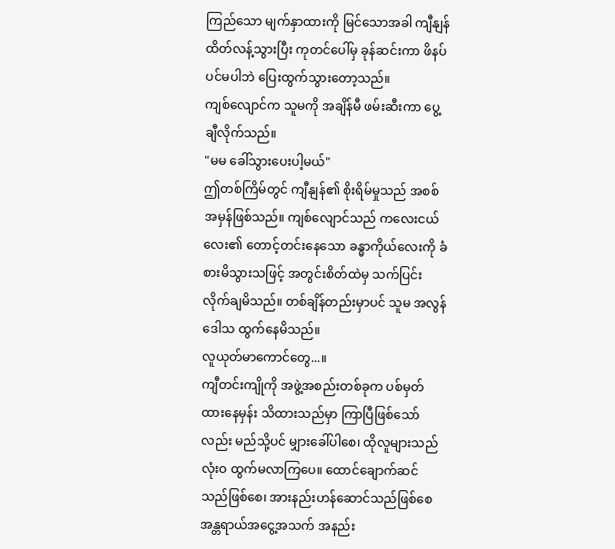ကြည်သော မျက်နှာထားကို မြင်သောအခါ ကျီနျန် ထိတ်လန့်သွားပြီး ကုတင်ပေါ်မှ ခုန်ဆင်းကာ ဖိနပ်ပင်မပါဘဲ ပြေးထွက်သွားတော့သည်။
ကျစ်လျောင်က သူမကို အချိန်မီ ဖမ်းဆီးကာ ပွေ့ချီလိုက်သည်။
"မမ ခေါ်သွားပေးပါ့မယ်"
ဤတစ်ကြိမ်တွင် ကျီနျန်၏ စိုးရိမ်မှုသည် အစစ်အမှန်ဖြစ်သည်။ ကျစ်လျောင်သည် ကလေးငယ်လေး၏ တောင့်တင်းနေသော ခန္ဓာကိုယ်လေးကို ခံစားမိသွားသဖြင့် အတွင်းစိတ်ထဲမှ သက်ပြင်းလိုက်ချမိသည်။ တစ်ချိန်တည်းမှာပင် သူမ အလွန်ဒေါသ ထွက်နေမိသည်။
လူယုတ်မာကောင်တွေ...။
ကျီတင်းကျိုကို အဖွဲ့အစည်းတစ်ခုက ပစ်မှတ်ထားနေမှန်း သိထားသည်မှာ ကြာပြီဖြစ်သော်လည်း မည်သို့ပင် မျှားခေါ်ပါစေ၊ ထိုလူများသည် လုံးဝ ထွက်မလာကြပေ။ ထောင်ချောက်ဆင်သည်ဖြစ်စေ၊ အားနည်းဟန်ဆောင်သည်ဖြစ်စေ အန္တရာယ်အငွေ့အသက် အနည်း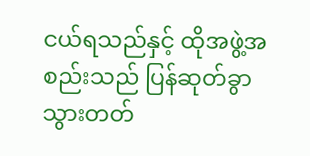ငယ်ရသည်နှင့် ထိုအဖွဲ့အစည်းသည် ပြန်ဆုတ်ခွာသွားတတ်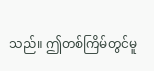သည်။ ဤတစ်ကြိမ်တွင်မူ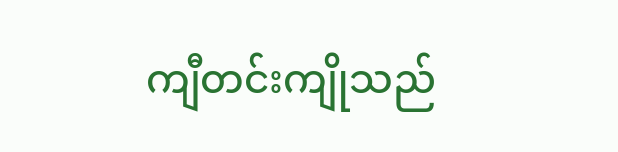ကျီတင်းကျိုသည်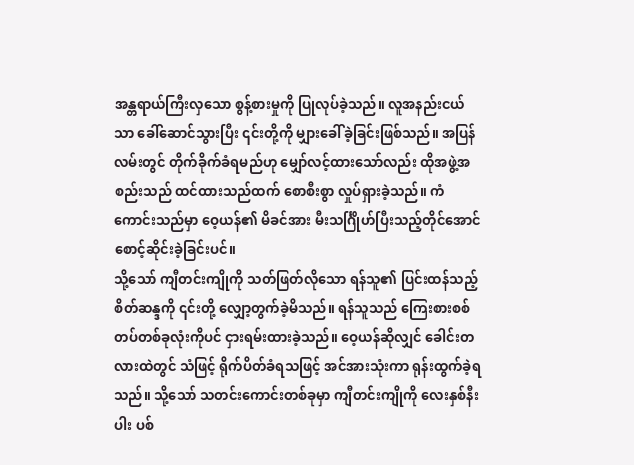အန္တရာယ်ကြီးလှသော စွန့်စားမှုကို ပြုလုပ်ခဲ့သည်။ လူအနည်းငယ်သာ ခေါ်ဆောင်သွားပြီး ၎င်းတို့ကို မျှားခေါ်ခဲ့ခြင်းဖြစ်သည်။ အပြန်လမ်းတွင် တိုက်ခိုက်ခံရမည်ဟု မျှော်လင့်ထားသော်လည်း ထိုအဖွဲ့အစည်းသည် ထင်ထားသည်ထက် စောစီးစွာ လှုပ်ရှားခဲ့သည်။ ကံကောင်းသည်မှာ ဝေ့ယန်၏ မိခင်အား မီးသင်္ဂြိုဟ်ပြီးသည့်တိုင်အောင် စောင့်ဆိုင်းခဲ့ခြင်းပင်။
သို့သော် ကျီတင်းကျိုကို သတ်ဖြတ်လိုသော ရန်သူ၏ ပြင်းထန်သည့် စိတ်ဆန္ဒကို ၎င်းတို့ လျှော့တွက်ခဲ့မိသည်။ ရန်သူသည် ကြေးစားစစ်တပ်တစ်ခုလုံးကိုပင် ငှားရမ်းထားခဲ့သည်။ ဝေ့ယန်ဆိုလျှင် ခေါင်းတလားထဲတွင် သံဖြင့် ရိုက်ပိတ်ခံရသဖြင့် အင်အားသုံးကာ ရုန်းထွက်ခဲ့ရသည်။ သို့သော် သတင်းကောင်းတစ်ခုမှာ ကျီတင်းကျိုကို လေးနှစ်နီးပါး ပစ်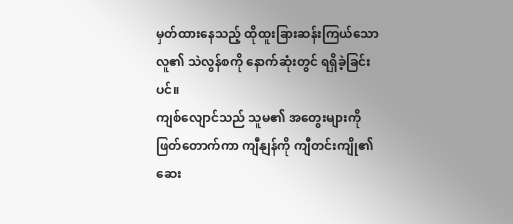မှတ်ထားနေသည့် ထိုထူးခြားဆန်းကြယ်သော လူ၏ သဲလွန်စကို နောက်ဆုံးတွင် ရရှိခဲ့ခြင်းပင်။
ကျစ်လျောင်သည် သူမ၏ အတွေးများကို ဖြတ်တောက်ကာ ကျီနျန်ကို ကျီတင်းကျို၏ ဆေး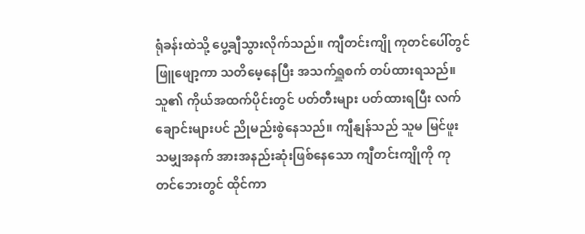ရုံခန်းထဲသို့ ပွေ့ချီသွားလိုက်သည်။ ကျီတင်းကျို ကုတင်ပေါ်တွင် ဖြူဖျော့ကာ သတိမေ့နေပြီး အသက်ရှူစက် တပ်ထားရသည်။ သူ၏ ကိုယ်အထက်ပိုင်းတွင် ပတ်တီးများ ပတ်ထားရပြီး လက်ချောင်းများပင် ညိုမည်းစွဲနေသည်။ ကျီနျန်သည် သူမ မြင်ဖူးသမျှအနက် အားအနည်းဆုံးဖြစ်နေသော ကျီတင်းကျိုကို ကုတင်ဘေးတွင် ထိုင်ကာ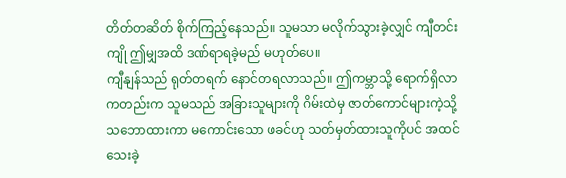တိတ်တဆိတ် စိုက်ကြည့်နေသည်။ သူမသာ မလိုက်သွားခဲ့လျှင် ကျီတင်းကျို ဤမျှအထိ ဒဏ်ရာရခဲ့မည် မဟုတ်ပေ။
ကျီနျန်သည် ရုတ်တရက် နောင်တရလာသည်။ ဤကမ္ဘာသို့ ရောက်ရှိလာကတည်းက သူမသည် အခြားသူများကို ဂိမ်းထဲမှ ဇာတ်ကောင်များကဲ့သို့ သဘောထားကာ မကောင်းသော ဖခင်ဟု သတ်မှတ်ထားသူကိုပင် အထင်သေးခဲ့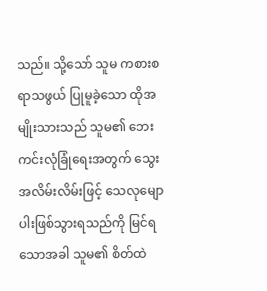သည်။ သို့သော် သူမ ကစားစရာသဖွယ် ပြုမူခဲ့သော ထိုအမျိုးသားသည် သူမ၏ ဘေးကင်းလုံခြုံရေးအတွက် သွေးအလိမ်းလိမ်းဖြင့် သေလုမျောပါးဖြစ်သွားရသည်ကို မြင်ရသောအခါ သူမ၏ စိတ်ထဲ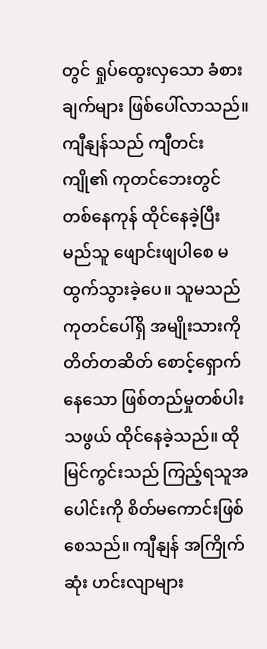တွင် ရှုပ်ထွေးလှသော ခံစားချက်များ ဖြစ်ပေါ်လာသည်။
ကျီနျန်သည် ကျီတင်းကျို၏ ကုတင်ဘေးတွင် တစ်နေကုန် ထိုင်နေခဲ့ပြီး မည်သူ ဖျောင်းဖျပါစေ မထွက်သွားခဲ့ပေ။ သူမသည် ကုတင်ပေါ်ရှိ အမျိုးသားကို တိတ်တဆိတ် စောင့်ရှောက်နေသော ဖြစ်တည်မှုတစ်ပါးသဖွယ် ထိုင်နေခဲ့သည်။ ထိုမြင်ကွင်းသည် ကြည့်ရသူအပေါင်းကို စိတ်မကောင်းဖြစ်စေသည်။ ကျီနျန် အကြိုက်ဆုံး ဟင်းလျာများ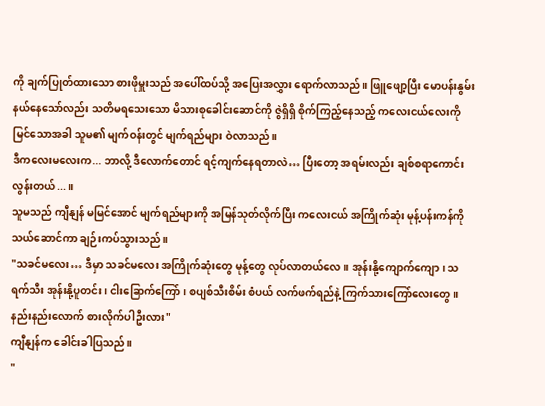ကို ချက်ပြုတ်ထားသော စားဖိုမှူးသည် အပေါ်ထပ်သို့ အပြေးအလွှား ရောက်လာသည်။ ဖြူဖျော့ပြီး မောပန်းနွမ်းနယ်နေသော်လည်း သတိမရသေးသော မိသားစုခေါင်းဆောင်ကို ဇွဲရှိရှိ စိုက်ကြည့်နေသည့် ကလေးငယ်လေးကို မြင်သောအခါ သူမ၏ မျက်ဝန်းတွင် မျက်ရည်များ ဝဲလာသည်။
ဒီကလေးမလေးက... ဘာလို့ ဒီလောက်တောင် ရင့်ကျက်နေရတာလဲ… ပြီးတော့ အရမ်းလည်း ချစ်စရာကောင်းလွန်းတယ်...။
သူမသည် ကျီနျန် မမြင်အောင် မျက်ရည်များကို အမြန်သုတ်လိုက်ပြီး ကလေးငယ် အကြိုက်ဆုံး မုန့်ပန်းကန်ကို သယ်ဆောင်ကာ ချဉ်းကပ်သွားသည်။
"သခင်မလေး… ဒီမှာ သခင်မလေး အကြိုက်ဆုံးတွေ မုန့်တွေ လုပ်လာတယ်လေ။ အုန်းနို့ကျောက်ကျော၊ သရက်သီး အုန်းနို့ပူတင်း၊ ငါးခြောက်ကြော်၊ စပျစ်သီးစိမ်း စံပယ် လက်ဖက်ရည်နဲ့ ကြက်သားကြော်လေးတွေ။ နည်းနည်းလောက် စားလိုက်ပါဦးလား"
ကျီနျန်က ခေါင်းခါပြသည်။
"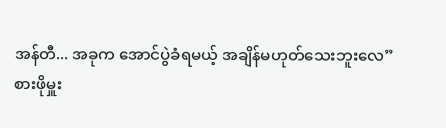အန်တီ... အခုက အောင်ပွဲခံရမယ့် အချိန်မဟုတ်သေးဘူးလေ”
စားဖိုမှူး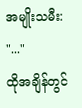အမျိုးသမီး: "..."
ထိုအချိန်တွင်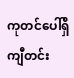ကုတင်ပေါ်ရှိ ကျီတင်း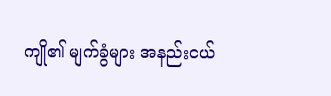ကျို၏ မျက်ခွံများ အနည်းငယ်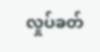လှုပ်ခတ်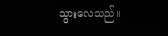သွားလေသည်။